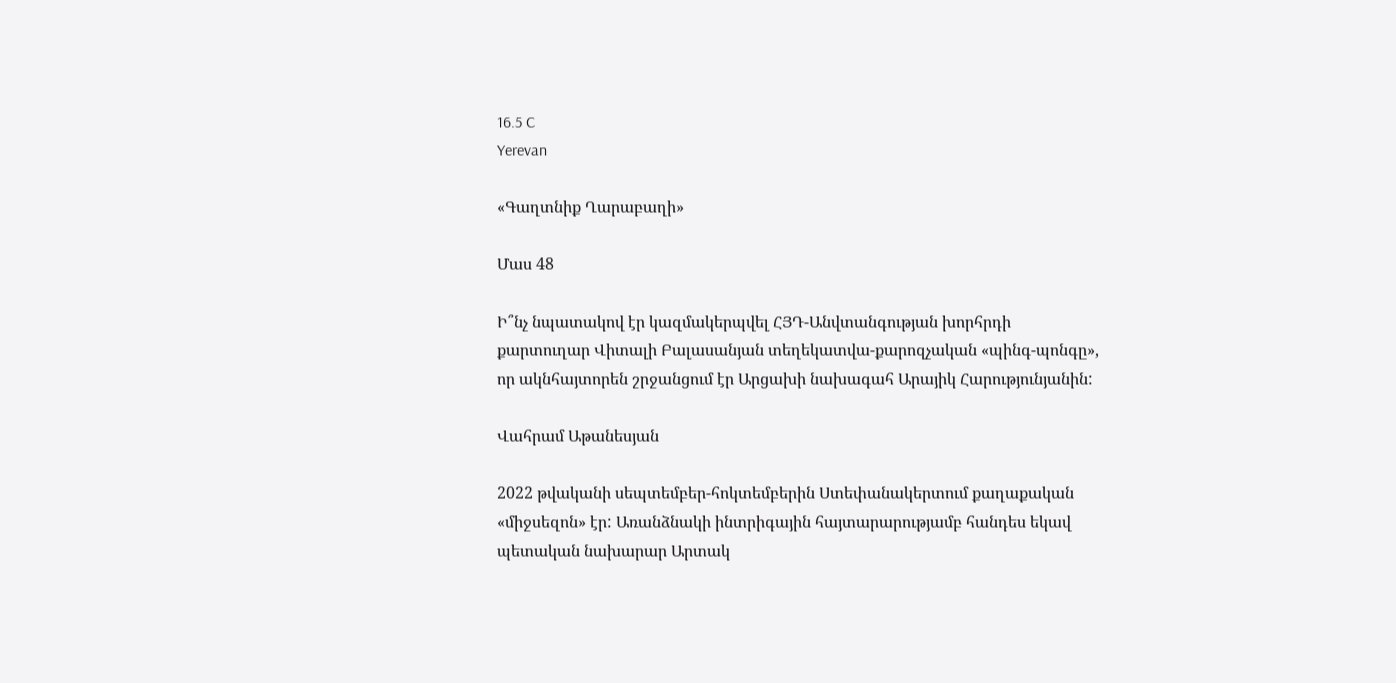16.5 C
Yerevan

«Գաղտնիք Ղարաբաղի»

Մաս 48

Ի՞նչ նպատակով էր կազմակերպվել ՀՅԴ-Անվտանգության խորհրդի քարտուղար Վիտալի Բալասանյան տեղեկատվա-քարոզչական «պինգ-պոնգը», որ ակնհայտորեն շրջանցում էր Արցախի նախագահ Արայիկ Հարությունյանին:

Վահրամ Աթանեսյան

2022 թվականի սեպտեմբեր-հոկտեմբերին Ստեփանակերտում քաղաքական «միջսեզոն» էր: Առանձնակի ինտրիգային հայտարարությամբ հանդես եկավ պետական նախարար Արտակ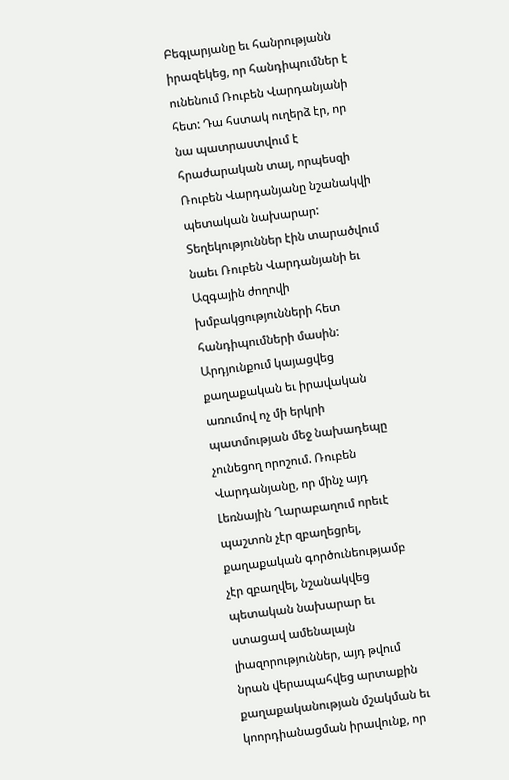Բեգլարյանը եւ հանրությանն իրազեկեց, որ հանդիպումներ է ունենում Ռուբեն Վարդանյանի հետ: Դա հստակ ուղերձ էր, որ նա պատրաստվում է հրաժարական տալ, որպեսզի Ռուբեն Վարդանյանը նշանակվի պետական նախարար: Տեղեկություններ էին տարածվում նաեւ Ռուբեն Վարդանյանի եւ Ազգային ժողովի խմբակցությունների հետ հանդիպումների մասին: Արդյունքում կայացվեց քաղաքական եւ իրավական առումով ոչ մի երկրի պատմության մեջ նախադեպը չունեցող որոշում. Ռուբեն Վարդանյանը, որ մինչ այդ Լեռնային Ղարաբաղում որեւէ պաշտոն չէր զբաղեցրել, քաղաքական գործունեությամբ չէր զբաղվել, նշանակվեց պետական նախարար եւ ստացավ ամենալայն լիազորություններ, այդ թվում նրան վերապահվեց արտաքին քաղաքականության մշակման եւ կոորդիանացման իրավունք, որ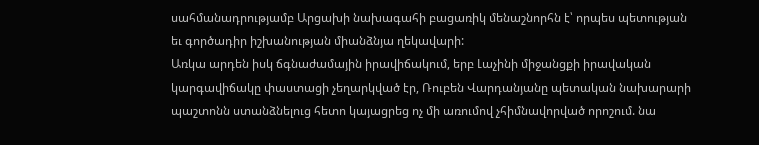սահմանադրությամբ Արցախի նախագահի բացառիկ մենաշնորհն է՝ որպես պետության եւ գործադիր իշխանության միանձնյա ղեկավարի:
Առկա արդեն իսկ ճգնաժամային իրավիճակում, երբ Լաչինի միջանցքի իրավական կարգավիճակը փաստացի չեղարկված էր, Ռուբեն Վարդանյանը պետական նախարարի պաշտոնն ստանձնելուց հետո կայացրեց ոչ մի առումով չհիմնավորված որոշում. նա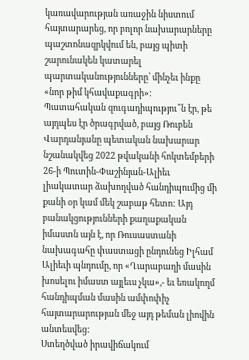կառավարության առաջին նիստում հայտարարեց, որ բոլոր նախարարները պաշտոնազրկվում են, բայց պիտի շարունակեն կատարել պարտականությունները՝ մինչեւ ինքը «նոր թիմ կհավաքագրի»:
Պատահական զուգադիպությու՞ն էր, թե այդպես էր ծրագրված, բայց Ռուբեն Վարդանյանը պետական նախարար նշանակվեց 2022 թվականի հոկտեմբերի 26‑ի Պուտին-Փաշինյան-Ալիեւ լիակատար ձախողված հանդիպումից մի քանի օր կամ մեկ շաբաթ հետո: Այդ բանակցությունների քաղաքական իմաստն այն է, որ Ռուսաստանի նախագահը փաստացի ընդունեց Իլհամ Ալիեւի պնդումը, որ «Ղարաբաղի մասին խոսելու իմաստ այլեւս չկա»,- եւ եռակողմ հանդիպման մասին ամփոփիչ հայտարարության մեջ այդ թեման լիովին անտեսվեց:
Ստեղծված իրավիճակում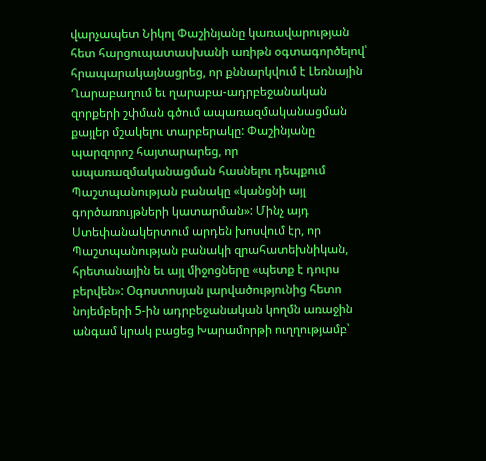վարչապետ Նիկոլ Փաշինյանը կառավարության հետ հարցուպատասխանի առիթն օգտագործելով՝ հրապարակայնացրեց, որ քննարկվում է Լեռնային Ղարաբաղում եւ ղարաբա-ադրբեջանական զորքերի շփման գծում ապառազմականացման քայլեր մշակելու տարբերակը: Փաշինյանը պարզորոշ հայտարարեց, որ ապառազմականացման հասնելու դեպքում Պաշտպանության բանակը «կանցնի այլ գործառույթների կատարման»: Մինչ այդ Ստեփանակերտում արդեն խոսվում էր, որ Պաշտպանության բանակի զրահատեխնիկան, հրետանային եւ այլ միջոցները «պետք է դուրս բերվեն»: Օգոստոսյան լարվածությունից հետո նոյեմբերի 5‑ին ադրբեջանական կողմն առաջին անգամ կրակ բացեց Խարամորթի ուղղությամբ՝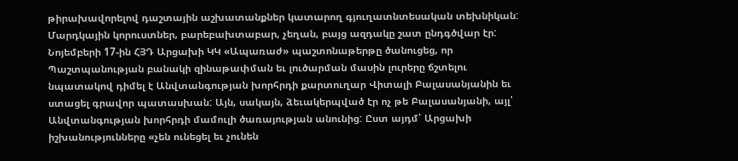թիրախավորելով դաշտային աշխատանքներ կատարող գյուղատնտեսական տեխնիկան: Մարդկային կորուստներ, բարեբախտաբար, չեղան, բայց ազդակը շատ ընդգծվար էր:
Նոյեմբերի 17-ին ՀՅԴ Արցախի ԿԿ «Ապառաժ» պաշտոնաթերթը ծանուցեց, որ Պաշտպանության բանակի զինաթափման եւ լուծարման մասին լուրերը ճշտելու նպատակով դիմել է Անվտանգության խորհրդի քարտուղար Վիտալի Բալասանյանին եւ ստացել գրավոր պատասխան: Այն, սակայն, ձեւակերպված էր ոչ թե Բալասանյանի, այլ՝ Անվտանգության խորհրդի մամուլի ծառայության անունից: Ըստ այդմ՝ Արցախի իշխանությունները «չեն ունեցել եւ չունեն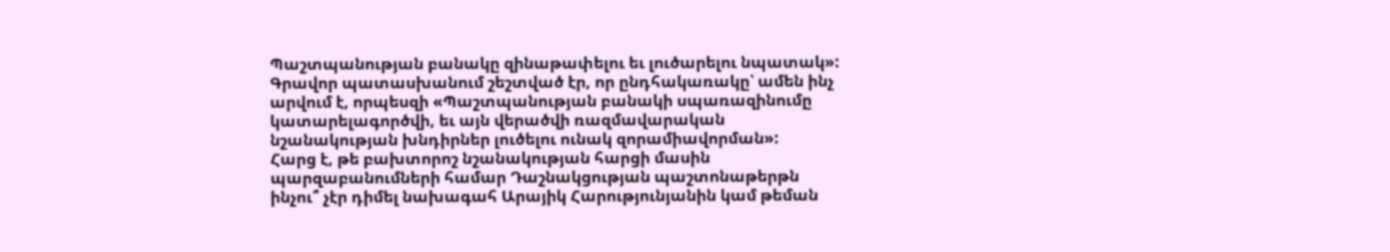Պաշտպանության բանակը զինաթափելու եւ լուծարելու նպատակ»: Գրավոր պատասխանում շեշտված էր, որ ընդհակառակը՝ ամեն ինչ արվում է, որպեսզի «Պաշտպանության բանակի սպառազինումը կատարելագործվի, եւ այն վերածվի ռազմավարական նշանակության խնդիրներ լուծելու ունակ զորամիավորման»:
Հարց է, թե բախտորոշ նշանակության հարցի մասին պարզաբանումների համար Դաշնակցության պաշտոնաթերթն ինչու՞ չէր դիմել նախագահ Արայիկ Հարությունյանին կամ թեման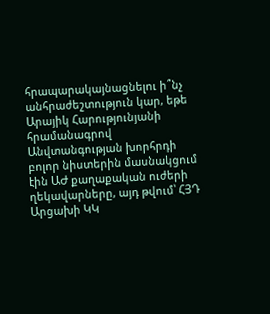հրապարակայնացնելու ի՞նչ անհրաժեշտություն կար, եթե Արայիկ Հարությունյանի հրամանագրով Անվտանգության խորհրդի բոլոր նիստերին մասնակցում էին ԱԺ քաղաքական ուժերի ղեկավարները, այդ թվում՝ ՀՅԴ Արցախի ԿԿ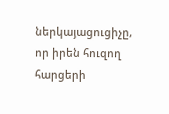ներկայացուցիչը, որ իրեն հուզող հարցերի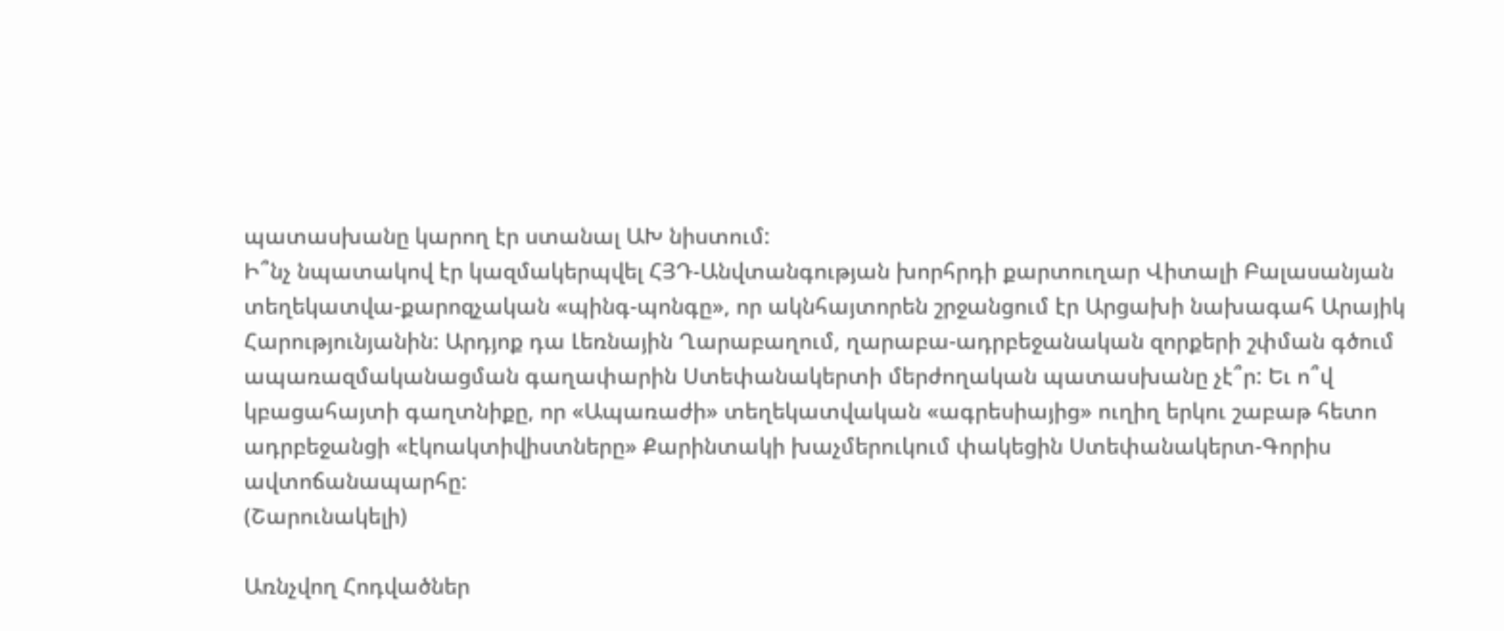պատասխանը կարող էր ստանալ ԱԽ նիստում:
Ի՞նչ նպատակով էր կազմակերպվել ՀՅԴ-Անվտանգության խորհրդի քարտուղար Վիտալի Բալասանյան տեղեկատվա-քարոզչական «պինգ-պոնգը», որ ակնհայտորեն շրջանցում էր Արցախի նախագահ Արայիկ Հարությունյանին: Արդյոք դա Լեռնային Ղարաբաղում, ղարաբա-ադրբեջանական զորքերի շփման գծում ապառազմականացման գաղափարին Ստեփանակերտի մերժողական պատասխանը չէ՞ր: Եւ ո՞վ կբացահայտի գաղտնիքը, որ «Ապառաժի» տեղեկատվական «ագրեսիայից» ուղիղ երկու շաբաթ հետո ադրբեջանցի «էկոակտիվիստները» Քարինտակի խաչմերուկում փակեցին Ստեփանակերտ-Գորիս ավտոճանապարհը:
(Շարունակելի)

Առնչվող Հոդվածներ